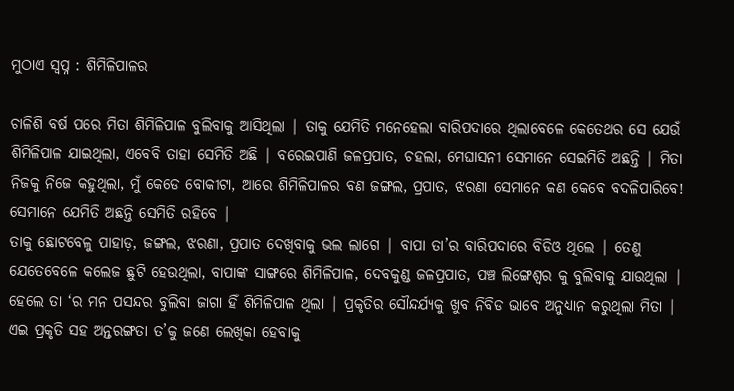ମୁଠାଏ ସ୍ବପ୍ନ : ଶିମିଳିପାଳର

ଚାଳିଶି ବର୍ଷ ପରେ ମିତା ଶିମିଳିପାଳ ବୁଲିବାକୁ ଆସିଥିଲା | ତାକୁ ଯେମିତି ମନେହେଲା ବାରିପଦାରେ ଥିଲାବେଳେ କେତେଥର ସେ ଯେଉଁ ଶିମିଳିପାଳ ଯାଇଥିଲା, ଏବେବି ତାହା ସେମିତି ଅଛି | ବରେଇପାଣି ଜଳପ୍ରପାତ, ଚହଲା, ମେଘାସନୀ ସେମାନେ ସେଇମିତି ଅଛନ୍ତି | ମିତା ନିଜକୁ ନିଜେ କହୁଥିଲା, ମୁଁ କେଡେ ବୋକୀଟା, ଆରେ ଶିମିଳିପାଳର ବଣ ଜଙ୍ଗଲ, ପ୍ରପାତ, ଝରଣା ସେମାନେ କଣ କେବେ ବଦଳିପାରିବେ! ସେମାନେ ଯେମିତି ଅଛନ୍ତି ସେମିତି ରହିବେ |
ତାକୁ ଛୋଟବେଳୁ ପାହାଡ଼, ଜଙ୍ଗଲ, ଝରଣା, ପ୍ରପାତ ଦେଖିବାକୁ ଭଲ ଲାଗେ | ବାପା ତା’ର ବାରିପଦାରେ ବିଡିଓ ଥିଲେ | ତେଣୁ ଯେତେବେଳେ କଲେଜ ଛୁଟି ହେଉଥିଲା, ବାପାଙ୍କ ସାଙ୍ଗରେ ଶିମିଳିପାଳ, ଦେବକୁଣ୍ଡ ଜଳପ୍ରପାତ, ପଞ୍ଚ ଲିଙ୍ଗେଶ୍ୱର କୁ ବୁଲିବାକୁ ଯାଉଥିଲା | ହେଲେ ତା ‘ର ମନ ପସନ୍ଦର ବୁଲିବା ଜାଗା ହିଁ ଶିମିଳିପାଳ ଥିଲା | ପ୍ରକୃତିର ସୌନ୍ଦର୍ଯ୍ୟକୁ ଖୁବ ନିବିଡ ଭାବେ ଅନୁଧ୍ୟାନ କରୁଥିଲା ମିତା | ଏଇ ପ୍ରକୃତି ସହ ଅନ୍ତରଙ୍ଗତା ତ’କୁ ଜଣେ ଲେଖିକା ହେବାକୁ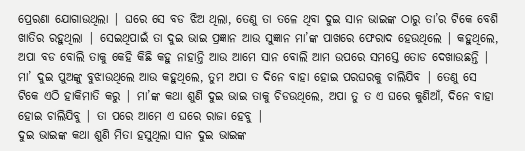ପ୍ରେରଣା ଯୋଗାଉଥିଲା | ଘରେ ସେ ବଡ ଝିଅ ଥିଲା, ତେଣୁ ତା ତଳେ ଥିବା ଦୁଇ ସାନ ଭାଇଙ୍କ ଠାରୁ ତା’ର ଟିକେ ବେଶି ଖାତିର ରହୁଥିଲା | ସେଇଥିପାଇଁ ତା ଦୁଇ ଭାଇ ପ୍ରଜ୍ଞାନ ଆଉ ସୁଜ୍ଞାନ ମା’ଙ୍କ ପାଖରେ ଫେରାଦ ହେଉଥିଲେ | କହୁଥିଲେ, ଅପା ବଡ ବୋଲି ତାକୁ କେହି କିଛି କହୁ ନାହାନ୍ତି ଆଉ ଆମେ ସାନ ବୋଲି ଆମ ଉପରେ ସମସ୍ତେ ତୋଡ ଦେଖାଉଛନ୍ତି | ମା’ ଦୁଇ ପୁଅଙ୍କୁ ବୁଝାଉଥିଲେ ଆଉ କହୁଥିଲେ, ତୁମ ଅପା ତ ଦିନେ ବାହା ହୋଇ ପରଘରକୁ ଚାଲିଯିବ | ତେଣୁ ସେ ଟିକେ ଏଠି ହାକିମାତି କରୁ | ମା’ଙ୍କ କଥା ଶୁଣି ଦୁଇ ଭାଇ ତାକୁ ଚିଡଉଥିଲେ, ଅପା ତୁ ତ ଏ ଘରେ କୁଣିଆଁ, ଦିନେ ବାହା ହୋଇ ଚାଲିଯିବୁ | ତା ପରେ ଆମେ ଏ ଘରେ ରାଜା ହେବୁ |
ଦୁଇ ଭାଇଙ୍କ କଥା ଶୁଣି ମିତା ହସୁଥିଲା ସାନ ଦୁଇ ଭାଇଙ୍କ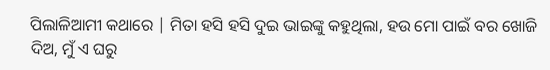ପିଲାଳିଆମୀ କଥାରେ | ମିତା ହସି ହସି ଦୁଇ ଭାଇଙ୍କୁ କହୁଥିଲା, ହଉ ମୋ ପାଇଁ ବର ଖୋଜି ଦିଅ, ମୁଁ ଏ ଘରୁ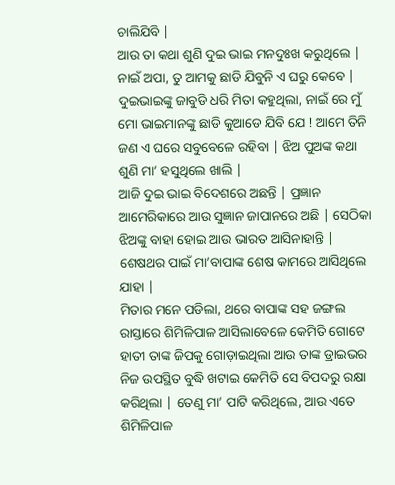ଚାଲିଯିବି |
ଆଉ ତା କଥା ଶୁଣି ଦୁଇ ଭାଇ ମନଦୁଃଖ କରୁଥିଲେ | ନାଇଁ ଅପା, ତୁ ଆମକୁ ଛାଡି ଯିବୁନି ଏ ଘରୁ କେବେ | ଦୁଇଭାଇଙ୍କୁ ଜାବୁଡି ଧରି ମିତା କହୁଥିଲା, ନାଇଁ ରେ ମୁଁ ମୋ ଭାଇମାନଙ୍କୁ ଛାଡି କୁଆଡେ ଯିବି ଯେ ! ଆମେ ତିନି ଜଣ ଏ ଘରେ ସବୁବେଳେ ରହିବା | ଝିଅ ପୁଅଙ୍କ କଥା ଶୁଣି ମା’ ହସୁଥିଲେ ଖାଲି |
ଆଜି ଦୁଇ ଭାଇ ବିଦେଶରେ ଅଛନ୍ତି | ପ୍ରଜ୍ଞାନ ଆମେରିକାରେ ଆଉ ସୁଜ୍ଞାନ ଜାପାନରେ ଅଛି | ସେଠିକା ଝିଅଙ୍କୁ ବାହା ହୋଇ ଆଉ ଭାରତ ଆସିନାହାନ୍ତି | ଶେଷଥର ପାଇଁ ମା’ବାପାଙ୍କ ଶେଷ କାମରେ ଆସିଥିଲେ ଯାହା |
ମିତାର ମନେ ପଡିଲା, ଥରେ ବାପାଙ୍କ ସହ ଜଙ୍ଗଲ ରାସ୍ତାରେ ଶିମିଳିପାଳ ଆସିଲାବେଳେ କେମିତି ଗୋଟେ ହାତୀ ତାଙ୍କ ଜିପକୁ ଗୋଡ଼ାଇଥିଲା ଆଉ ତାଙ୍କ ଡ୍ରାଇଭର ନିଜ ଉପସ୍ଥିତ ବୁଦ୍ଧି ଖଟାଇ କେମିତି ସେ ବିପଦରୁ ରକ୍ଷା କରିଥିଲା | ତେଣୁ ମା’ ପାଟି କରିଥିଲେ, ଆଉ ଏତେ ଶିମିଳିପାଳ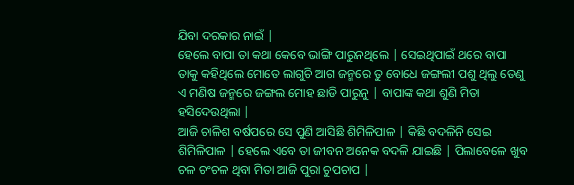ଯିବା ଦରକାର ନାଇଁ |
ହେଲେ ବାପା ତା କଥା କେବେ ଭାଙ୍ଗି ପାରୁନଥିଲେ | ସେଇଥିପାଇଁ ଥରେ ବାପା ତାକୁ କହିଥିଲେ ମୋତେ ଲାଗୁଚି ଆଗ ଜନ୍ମରେ ତୁ ବୋଧେ ଜଙ୍ଗଲୀ ପଶୁ ଥିଲୁ ତେଣୁ ଏ ମଣିଷ ଜନ୍ମରେ ଜଙ୍ଗଲ ମୋହ ଛାଡି ପାରୁନୁ | ବାପାଙ୍କ କଥା ଶୁଣି ମିତା ହସିଦେଉଥିଲା |
ଆଜି ଚାଳିଶ ବର୍ଷପରେ ସେ ପୁଣି ଆସିଛି ଶିମିଳିପାଳ | କିଛି ବଦଳିନି ସେଇ ଶିମିଳିପାଳ | ହେଲେ ଏବେ ତା ଜୀବନ ଅନେକ ବଦଳି ଯାଇଛି | ପିଲାବେଳେ ଖୁବ ଚଳ ଚଂଚଳ ଥିବା ମିତା ଆଜି ପୁରା ଚୁପଚାପ |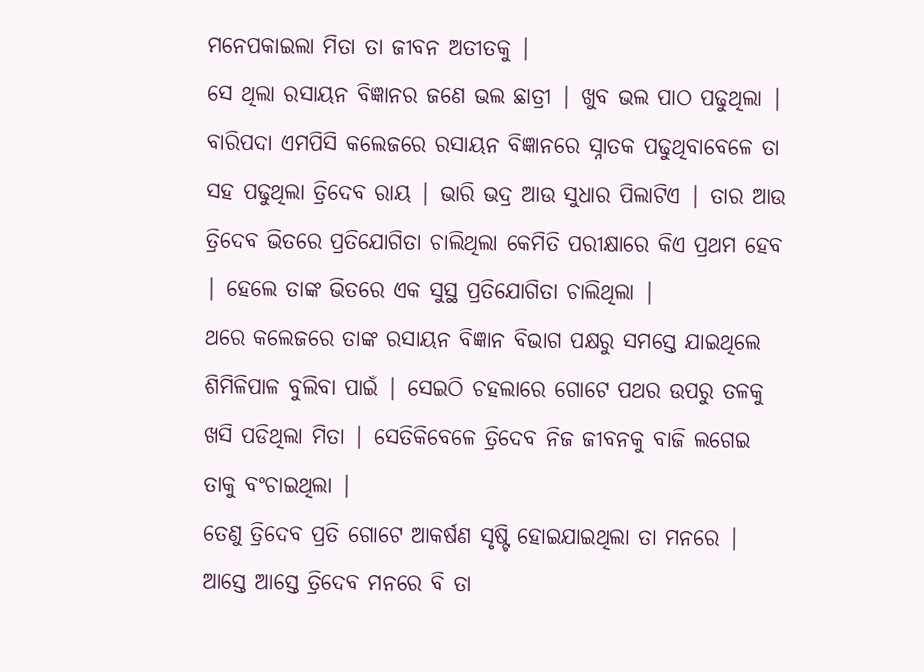ମନେପକାଇଲା ମିତା ତା ଜୀବନ ଅତୀତକୁ |
ସେ ଥିଲା ରସାୟନ ବିଜ୍ଞାନର ଜଣେ ଭଲ ଛାତ୍ରୀ | ଖୁବ ଭଲ ପାଠ ପଢୁଥିଲା | ବାରିପଦା ଏମପିସି କଲେଜରେ ରସାୟନ ବିଜ୍ଞାନରେ ସ୍ନାତକ ପଢୁଥିବାବେଳେ ତା ସହ ପଢୁଥିଲା ତ୍ରିଦେବ ରାୟ | ଭାରି ଭଦ୍ର ଆଉ ସୁଧାର ପିଲାଟିଏ | ତାର ଆଉ ତ୍ରିଦେବ ଭିତରେ ପ୍ରତିଯୋଗିତା ଚାଲିଥିଲା କେମିତି ପରୀକ୍ଷାରେ କିଏ ପ୍ରଥମ ହେବ | ହେଲେ ତାଙ୍କ ଭିତରେ ଏକ ସୁସ୍ଥ ପ୍ରତିଯୋଗିତା ଚାଲିଥିଲା |
ଥରେ କଲେଜରେ ତାଙ୍କ ରସାୟନ ବିଜ୍ଞାନ ବିଭାଗ ପକ୍ଷରୁ ସମସ୍ତେ ଯାଇଥିଲେ ଶିମିଳିପାଳ ବୁଲିବା ପାଇଁ | ସେଇଠି ଚହଲାରେ ଗୋଟେ ପଥର ଉପରୁ ତଳକୁ ଖସି ପଡିଥିଲା ମିତା | ସେତିକିବେଳେ ତ୍ରିଦେବ ନିଜ ଜୀବନକୁ ବାଜି ଲଗେଇ ତାକୁ ବଂଚାଇଥିଲା |
ତେଣୁ ତ୍ରିଦେବ ପ୍ରତି ଗୋଟେ ଆକର୍ଷଣ ସୃଷ୍ଟି ହୋଇଯାଇଥିଲା ତା ମନରେ | ଆସ୍ତେ ଆସ୍ତେ ତ୍ରିଦେବ ମନରେ ବି ତା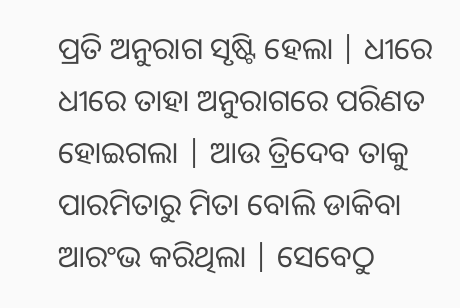ପ୍ରତି ଅନୁରାଗ ସୃଷ୍ଟି ହେଲା | ଧୀରେ ଧୀରେ ତାହା ଅନୁରାଗରେ ପରିଣତ ହୋଇଗଲା | ଆଉ ତ୍ରିଦେବ ତାକୁ ପାରମିତାରୁ ମିତା ବୋଲି ଡାକିବା ଆରଂଭ କରିଥିଲା | ସେବେଠୁ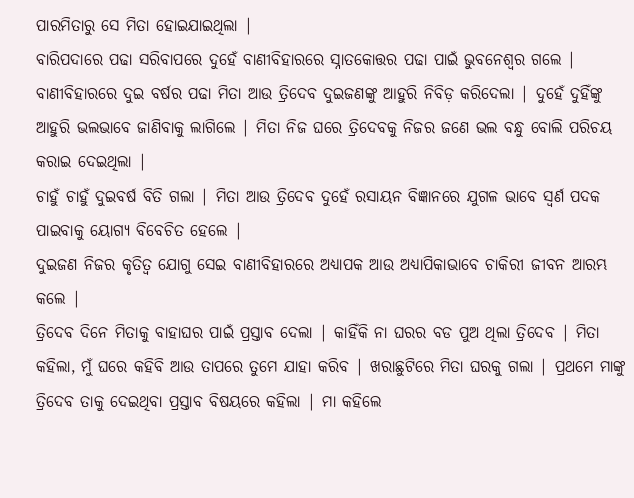ପାରମିତାରୁ ସେ ମିତା ହୋଇଯାଇଥିଲା |
ବାରିପଦାରେ ପଢା ସରିବାପରେ ଦୁହେଁ ବାଣୀବିହାରରେ ସ୍ନାତକୋତ୍ତର ପଢା ପାଇଁ ଭୁବନେଶ୍ୱର ଗଲେ | ବାଣୀବିହାରରେ ଦୁଇ ବର୍ଷର ପଢା ମିତା ଆଉ ତ୍ରିଦେବ ଦୁଇଜଣଙ୍କୁ ଆହୁରି ନିବିଡ଼ କରିଦେଲା | ଦୁହେଁ ଦୁହିଁଙ୍କୁ ଆହୁରି ଭଲଭାବେ ଜାଣିବାକୁ ଲାଗିଲେ | ମିତା ନିଜ ଘରେ ତ୍ରିଦେବକୁ ନିଜର ଜଣେ ଭଲ ବନ୍ଧୁ ବୋଲି ପରିଚୟ କରାଇ ଦେଇଥିଲା |
ଚାହୁଁ ଚାହୁଁ ଦୁଇବର୍ଷ ବିତି ଗଲା | ମିତା ଆଉ ତ୍ରିଦେବ ଦୁହେଁ ରସାୟନ ବିଜ୍ଞାନରେ ଯୁଗଳ ଭାବେ ସ୍ଵର୍ଣ ପଦକ ପାଇବାକୁ ୟୋଗ୍ୟ ବିବେଚିତ ହେଲେ |
ଦୁଇଜଣ ନିଜର କୃତିତ୍ୱ ଯୋଗୁ ସେଇ ବାଣୀବିହାରରେ ଅଧ୍ୟାପକ ଆଉ ଅଧ୍ୟାପିକାଭାବେ ଚାକିରୀ ଜୀବନ ଆରମ୍ଭ କଲେ |
ତ୍ରିଦେବ ଦିନେ ମିତାକୁ ବାହାଘର ପାଇଁ ପ୍ରସ୍ତାବ ଦେଲା | କାହିଁକି ନା ଘରର ବଡ ପୁଅ ଥିଲା ତ୍ରିଦେବ | ମିତା କହିଲା, ମୁଁ ଘରେ କହିବି ଆଉ ତାପରେ ତୁମେ ଯାହା କରିବ | ଖରାଛୁଟିରେ ମିତା ଘରକୁ ଗଲା | ପ୍ରଥମେ ମାଙ୍କୁ ତ୍ରିଦେବ ତାକୁ ଦେଇଥିବା ପ୍ରସ୍ତାବ ବିଷୟରେ କହିଲା | ମା କହିଲେ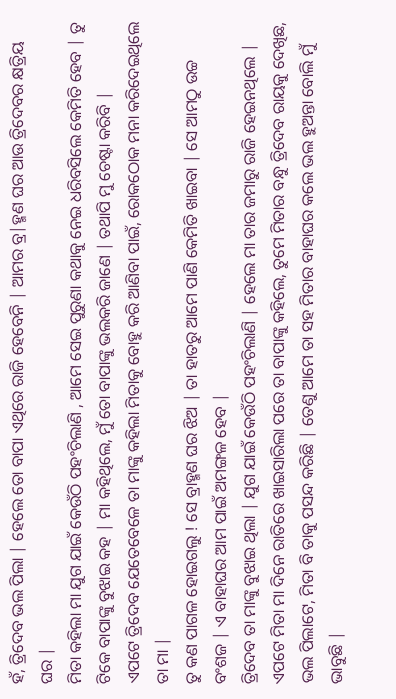ହଁ, ତ୍ରିଦେବ ଭଲ ପିଲା | ହେଲେ ତୋ ବାପା ଏଥିରେ ରାଜି ହେବେନି | ଆମର ବ୍ର|ହ୍ମଣ ଘର ଆଉ ତ୍ରିଦେବର କ୍ଷତ୍ରିୟ ଘର |
ମିତା କହିଲା ମା ଯୁଗ ଯାଇଁ କେଉଁଠି ପହଂଚିଲାଣି , ଆମେ ସେଇ ପୁରୁଣା କଥାକୁ ନେଇ ଧରିବସିଲେ କେମିତି ହେବ | ତୁ ଟିକେ ବାପାଙ୍କୁ ବୁଝାଇ କହ | ମା କହିଥିଲେ, ମୁଁ ତୋ ବାପାଙ୍କୁ ଭଲକରି ଜାଣେ | ତଥାପି ମୁ ଚେଷ୍ଟା କରିବି |
ଏପଟେ ତ୍ରିଦେବ ଯେତେବେଳେ ତା ମାଙ୍କୁ କହିଲା ମିତାକୁ ବୋହୁ କରି ଆଣିବା ପାଇଁ, ରୋକଠୋକ ମନା କରିଦେଇଥିଲେ ତା ମା |
ତୁ କଣ ପାଗଳ ହୋଇଗଲୁ ! ସେ ବ୍ରାହ୍ମଣ ଘର ଝିଅ | ତା ହାତରୁ ଆମେ ପାଣି କେମିତି ଖାଇବା | ସେ ଆମଠୁ ଉଚ୍ଚ ବଂଶଜ | ଏ ବାହାଘର ଆମ ପାଇଁ ଅମଙ୍ଗଳ ହେବ |
ତ୍ରିଦେବ ତା ମାଙ୍କୁ ବୁଝାଇ ଥିଲା | ଯୁଗ ଯାଇଁ କେଉଁଠି ପହଂଚିଲାଣି | ହେଲେ ମା ତାର ଜମାରୁ ରାଜି ହେଇନଥିଲେ |
ଏପଟେ ମିତା ମା ଦିନେ ରାତିରେ ଖାଇସାରିଲା ପରେ ତା ବାପାଙ୍କୁ କହିଲେ, ତୁମେ ମିତାର ବନ୍ଧୁ ତ୍ରିଦେବ ରାୟକୁ ଦେଖିଛ, ଭଲ ପିଲାଟେ, ମିତା ବି ତାକୁ ପସନ୍ଦ କରିଛି | ତେଣୁ ଆମେ ତା ସହ ମିତାର ବାହାଘର କଲେ ଭଲ ହୁଅନ୍ତା ବୋଲି ମୁଁ ଭାବୁଛି |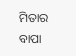ମିତାର ବାପା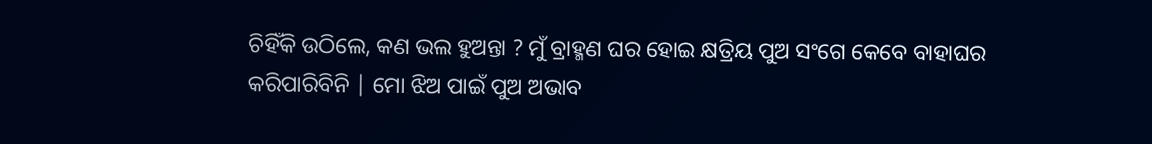ଚିହିଁକି ଉଠିଲେ, କଣ ଭଲ ହୁଅନ୍ତା ? ମୁଁ ବ୍ରାହ୍ମଣ ଘର ହୋଇ କ୍ଷତ୍ରିୟ ପୁଅ ସଂଗେ କେବେ ବାହାଘର କରିପାରିବିନି | ମୋ ଝିଅ ପାଇଁ ପୁଅ ଅଭାବ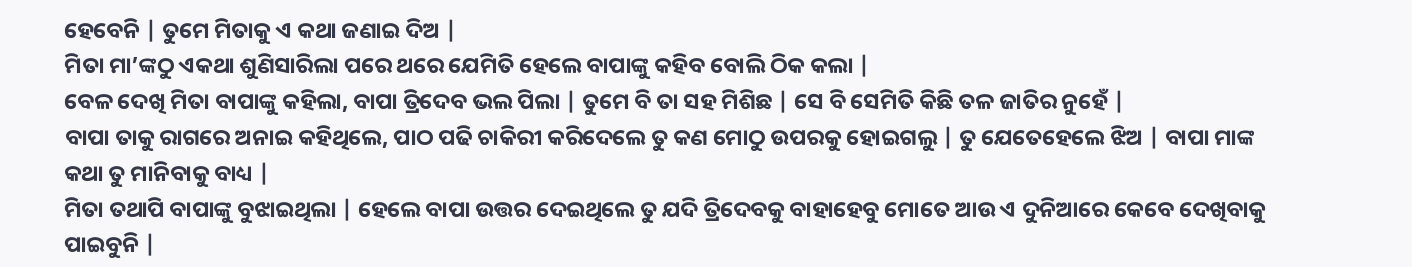ହେବେନି | ତୁମେ ମିତାକୁ ଏ କଥା ଜଣାଇ ଦିଅ |
ମିତା ମା’ଙ୍କଠୁ ଏକଥା ଶୁଣିସାରିଲା ପରେ ଥରେ ଯେମିତି ହେଲେ ବାପାଙ୍କୁ କହିବ ବୋଲି ଠିକ କଲା |
ବେଳ ଦେଖି ମିତା ବାପାଙ୍କୁ କହିଲା, ବାପା ତ୍ରିଦେବ ଭଲ ପିଲା | ତୁମେ ବି ତା ସହ ମିଶିଛ | ସେ ବି ସେମିତି କିଛି ତଳ ଜାତିର ନୁହେଁ |
ବାପା ତାକୁ ରାଗରେ ଅନାଇ କହିଥିଲେ, ପାଠ ପଢି ଚାକିରୀ କରିଦେଲେ ତୁ କଣ ମୋଠୁ ଉପରକୁ ହୋଇଗଲୁ | ତୁ ଯେତେହେଲେ ଝିଅ | ବାପା ମାଙ୍କ କଥା ତୁ ମାନିବାକୁ ବାଧ୍ୟ |
ମିତା ତଥାପି ବାପାଙ୍କୁ ବୁଝାଇଥିଲା | ହେଲେ ବାପା ଉତ୍ତର ଦେଇଥିଲେ ତୁ ଯଦି ତ୍ରିଦେବକୁ ବାହାହେବୁ ମୋତେ ଆଉ ଏ ଦୁନିଆରେ କେବେ ଦେଖିବାକୁ ପାଇବୁନି |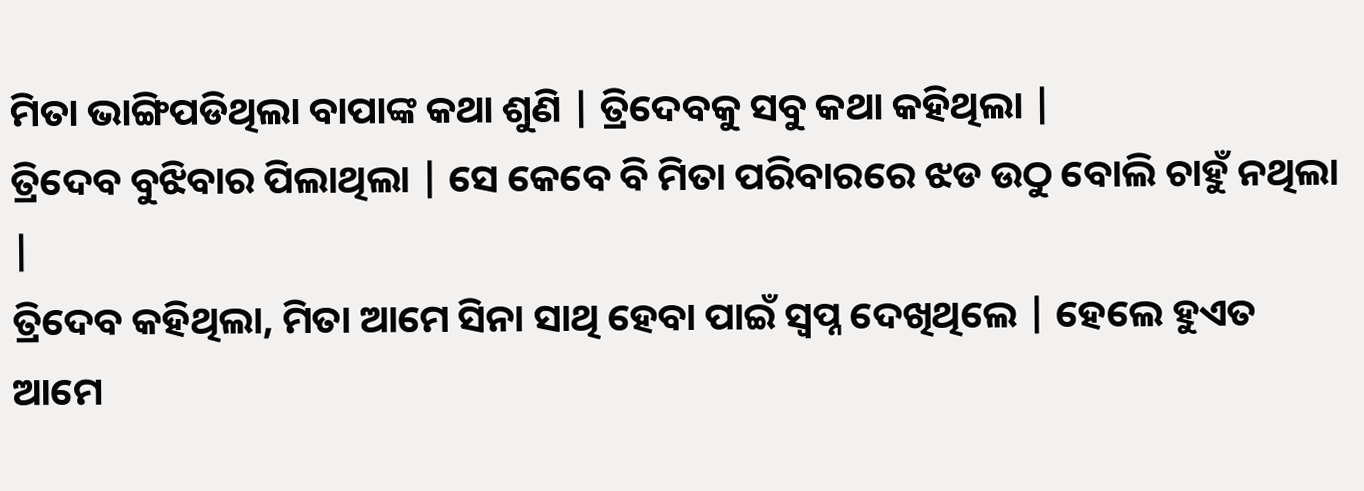ମିତା ଭାଙ୍ଗିପଡିଥିଲା ବାପାଙ୍କ କଥା ଶୁଣି | ତ୍ରିଦେବକୁ ସବୁ କଥା କହିଥିଲା |
ତ୍ରିଦେବ ବୁଝିବାର ପିଲାଥିଲା | ସେ କେବେ ବି ମିତା ପରିବାରରେ ଝଡ ଉଠୁ ବୋଲି ଚାହୁଁ ନଥିଲା |
ତ୍ରିଦେବ କହିଥିଲା, ମିତା ଆମେ ସିନା ସାଥି ହେବା ପାଇଁ ସ୍ବପ୍ନ ଦେଖିଥିଲେ | ହେଲେ ହୁଏତ ଆମେ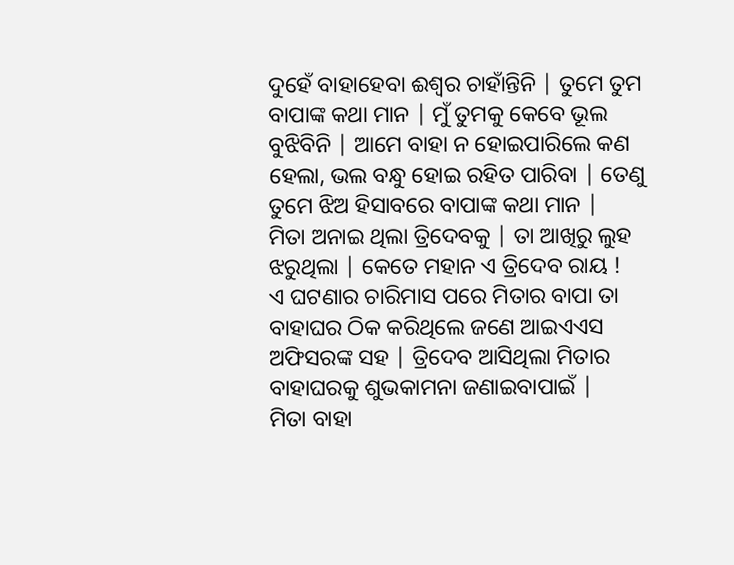ଦୁହେଁ ବାହାହେବା ଈଶ୍ୱର ଚାହାଁନ୍ତିନି | ତୁମେ ତୁମ ବାପାଙ୍କ କଥା ମାନ | ମୁଁ ତୁମକୁ କେବେ ଭୂଲ ବୁଝିବିନି | ଆମେ ବାହା ନ ହୋଇପାରିଲେ କଣ ହେଲା, ଭଲ ବନ୍ଧୁ ହୋଇ ରହିତ ପାରିବା | ତେଣୁ ତୁମେ ଝିଅ ହିସାବରେ ବାପାଙ୍କ କଥା ମାନ |
ମିତା ଅନାଇ ଥିଲା ତ୍ରିଦେବକୁ | ତା ଆଖିରୁ ଲୁହ ଝରୁଥିଲା | କେତେ ମହାନ ଏ ତ୍ରିଦେବ ରାୟ !
ଏ ଘଟଣାର ଚାରିମାସ ପରେ ମିତାର ବାପା ତା ବାହାଘର ଠିକ କରିଥିଲେ ଜଣେ ଆଇଏଏସ ଅଫିସରଙ୍କ ସହ | ତ୍ରିଦେବ ଆସିଥିଲା ମିତାର ବାହାଘରକୁ ଶୁଭକାମନା ଜଣାଇବାପାଇଁ |
ମିତା ବାହା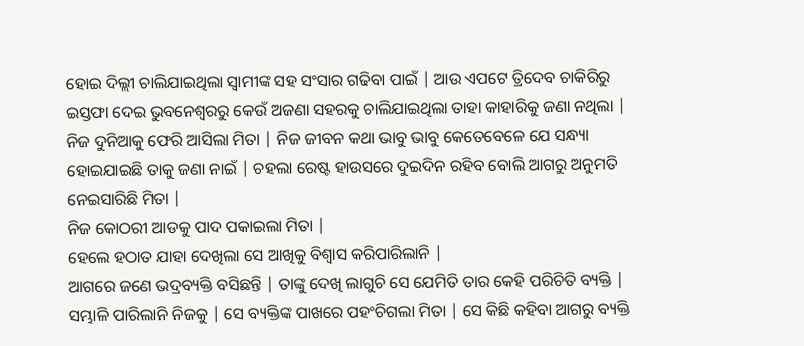ହୋଇ ଦିଲ୍ଲୀ ଚାଲିଯାଇଥିଲା ସ୍ୱାମୀଙ୍କ ସହ ସଂସାର ଗଢିବା ପାଇଁ | ଆଉ ଏପଟେ ତ୍ରିଦେବ ଚାକିରିରୁ ଇସ୍ତଫା ଦେଇ ଭୁବନେଶ୍ୱରରୁ କେଉଁ ଅଜଣା ସହରକୁ ଚାଲିଯାଇଥିଲା ତାହା କାହାରିକୁ ଜଣା ନଥିଲା |
ନିଜ ଦୁନିଆକୁ ଫେରି ଆସିଲା ମିତା | ନିଜ ଜୀବନ କଥା ଭାବୁ ଭାବୁ କେତେବେଳେ ଯେ ସନ୍ଧ୍ୟା ହୋଇଯାଇଛି ତାକୁ ଜଣା ନାଇଁ | ଚହଲା ରେଷ୍ଟ ହାଉସରେ ଦୁଇଦିନ ରହିବ ବୋଲି ଆଗରୁ ଅନୁମତି ନେଇସାରିଛି ମିତା |
ନିଜ କୋଠରୀ ଆଡକୁ ପାଦ ପକାଇଲା ମିତା |
ହେଲେ ହଠାତ ଯାହା ଦେଖିଲା ସେ ଆଖିକୁ ବିଶ୍ୱାସ କରିପାରିଲାନି |
ଆଗରେ ଜଣେ ଭଦ୍ରବ୍ୟକ୍ତି ବସିଛନ୍ତି | ତାଙ୍କୁ ଦେଖି ଲାଗୁଚି ସେ ଯେମିତି ତାର କେହି ପରିଚିତି ବ୍ୟକ୍ତି |
ସମ୍ଭାଳି ପାରିଲାନି ନିଜକୁ | ସେ ବ୍ୟକ୍ତିଙ୍କ ପାଖରେ ପହଂଚିଗଲା ମିତା | ସେ କିଛି କହିବା ଆଗରୁ ବ୍ୟକ୍ତି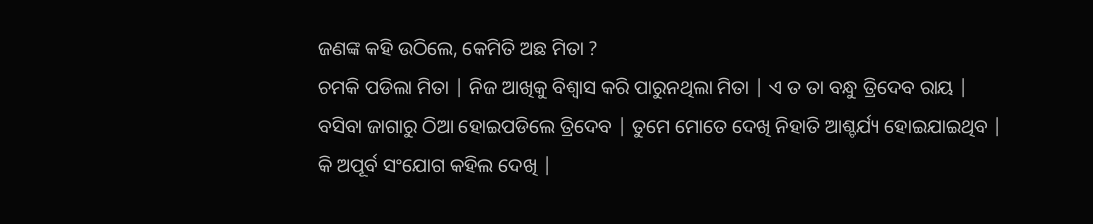ଜଣଙ୍କ କହି ଉଠିଲେ, କେମିତି ଅଛ ମିତା ?
ଚମକି ପଡିଲା ମିତା | ନିଜ ଆଖିକୁ ବିଶ୍ୱାସ କରି ପାରୁନଥିଲା ମିତା | ଏ ତ ତା ବନ୍ଧୁ ତ୍ରିଦେବ ରାୟ |
ବସିବା ଜାଗାରୁ ଠିଆ ହୋଇପଡିଲେ ତ୍ରିଦେବ | ତୁମେ ମୋତେ ଦେଖି ନିହାତି ଆଶ୍ଚର୍ଯ୍ୟ ହୋଇଯାଇଥିବ |
କି ଅପୂର୍ବ ସଂଯୋଗ କହିଲ ଦେଖି |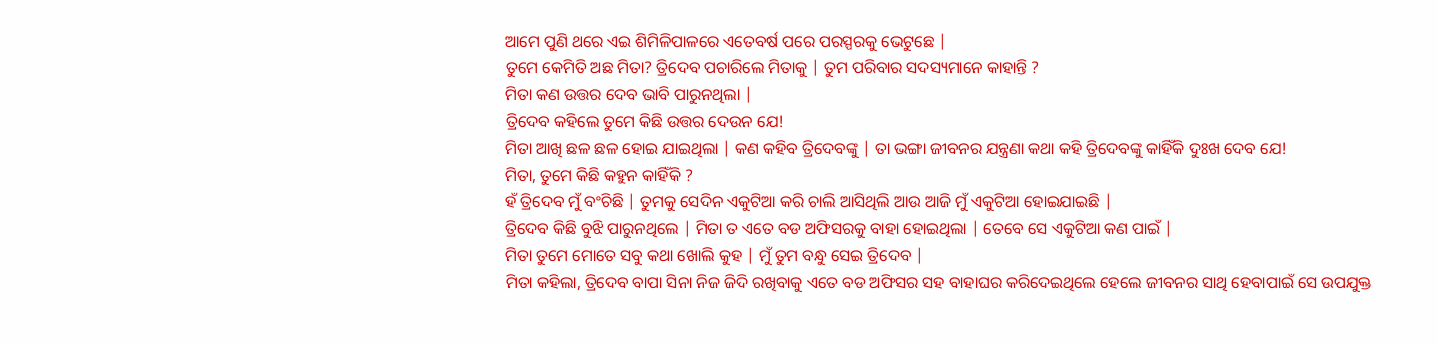ଆମେ ପୁଣି ଥରେ ଏଇ ଶିମିଳିପାଳରେ ଏତେବର୍ଷ ପରେ ପରସ୍ପରକୁ ଭେଟୁଛେ |
ତୁମେ କେମିତି ଅଛ ମିତା? ତ୍ରିଦେବ ପଚାରିଲେ ମିତାକୁ | ତୁମ ପରିବାର ସଦସ୍ୟମାନେ କାହାନ୍ତି ?
ମିତା କଣ ଉତ୍ତର ଦେବ ଭାବି ପାରୁନଥିଲା |
ତ୍ରିଦେବ କହିଲେ ତୁମେ କିଛି ଉତ୍ତର ଦେଉନ ଯେ!
ମିତା ଆଖି ଛଳ ଛଳ ହୋଇ ଯାଇଥିଲା | କଣ କହିବ ତ୍ରିଦେବଙ୍କୁ | ତା ଭଙ୍ଗା ଜୀବନର ଯନ୍ତ୍ରଣା କଥା କହି ତ୍ରିଦେବଙ୍କୁ କାହିଁକି ଦୁଃଖ ଦେବ ଯେ!
ମିତା, ତୁମେ କିଛି କହୁନ କାହିଁକି ?
ହଁ ତ୍ରିଦେବ ମୁଁ ବଂଚିଛି | ତୁମକୁ ସେଦିନ ଏକୁଟିଆ କରି ଚାଲି ଆସିଥିଲି ଆଉ ଆଜି ମୁଁ ଏକୁଟିଆ ହୋଇଯାଇଛି |
ତ୍ରିଦେବ କିଛି ବୁଝି ପାରୁନଥିଲେ | ମିତା ତ ଏତେ ବଡ ଅଫିସରକୁ ବାହା ହୋଇଥିଲା | ତେବେ ସେ ଏକୁଟିଆ କଣ ପାଇଁ |
ମିତା ତୁମେ ମୋତେ ସବୁ କଥା ଖୋଲି କୁହ | ମୁଁ ତୁମ ବନ୍ଧୁ ସେଇ ତ୍ରିଦେବ |
ମିତା କହିଲା, ତ୍ରିଦେବ ବାପା ସିନା ନିଜ ଜିଦି ରଖିବାକୁ ଏତେ ବଡ ଅଫିସର ସହ ବାହାଘର କରିଦେଇଥିଲେ ହେଲେ ଜୀବନର ସାଥି ହେବାପାଇଁ ସେ ଉପଯୁକ୍ତ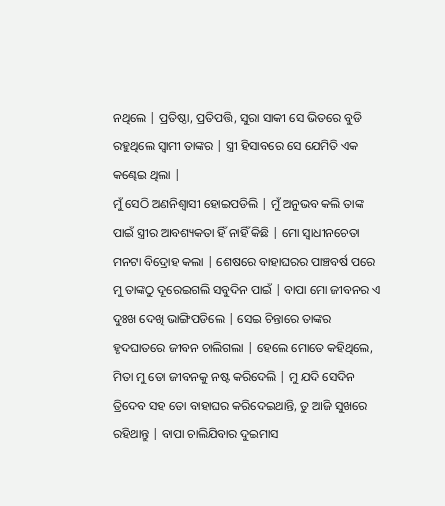ନଥିଲେ | ପ୍ରତିଷ୍ଠା, ପ୍ରତିପତ୍ତି, ସୁରା ସାକୀ ସେ ଭିତରେ ବୁଡି ରହୁଥିଲେ ସ୍ୱାମୀ ତାଙ୍କର | ସ୍ତ୍ରୀ ହିସାବରେ ସେ ଯେମିତି ଏକ କଣ୍ଢେଇ ଥିଲା |
ମୁଁ ସେଠି ଅଣନିଶ୍ୱାସୀ ହୋଇପଡିଲି | ମୁଁ ଅନୁଭବ କଲି ତାଙ୍କ ପାଇଁ ସ୍ତ୍ରୀର ଆବଶ୍ୟକତା ହିଁ ନାହିଁ କିଛି | ମୋ ସ୍ୱାଧୀନଚେତା ମନଟା ବିଦ୍ରୋହ କଲା | ଶେଷରେ ବାହାଘରର ପାଞ୍ଚବର୍ଷ ପରେ ମୁ ତାଙ୍କଠୁ ଦୂରେଇଗଲି ସବୁଦିନ ପାଇଁ | ବାପା ମୋ ଜୀବନର ଏ ଦୁଃଖ ଦେଖି ଭାଙ୍ଗିପଡିଲେ | ସେଇ ଚିନ୍ତାରେ ତାଙ୍କର ହୃଦଘାତରେ ଜୀବନ ଚାଲିଗଲା | ହେଲେ ମୋତେ କହିଥିଲେ, ମିତା ମୁ ତୋ ଜୀବନକୁ ନଷ୍ଟ କରିଦେଲି | ମୁ ଯଦି ସେଦିନ ତ୍ରିଦେବ ସହ ତୋ ବାହାଘର କରିଦେଇଥାନ୍ତି, ତୁ ଆଜି ସୁଖରେ ରହିଥାନ୍ତୁ | ବାପା ଚାଲିଯିବାର ଦୁଇମାସ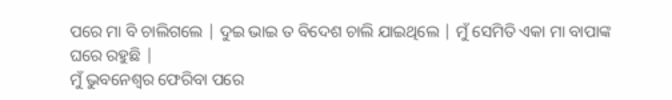ପରେ ମା ବି ଚାଲିଗଲେ | ଦୁଇ ଭାଇ ତ ବିଦେଶ ଚାଲି ଯାଇଥିଲେ | ମୁଁ ସେମିତି ଏକା ମା ବାପାଙ୍କ ଘରେ ରହୁଛି |
ମୁଁ ଭୁବନେଶ୍ୱର ଫେରିବା ପରେ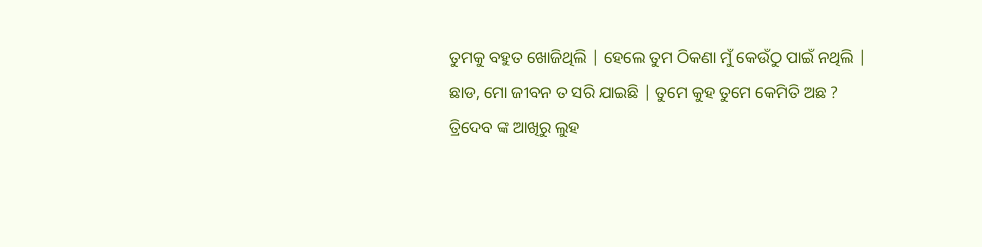ତୁମକୁ ବହୁତ ଖୋଜିଥିଲି | ହେଲେ ତୁମ ଠିକଣା ମୁଁ କେଉଁଠୁ ପାଇଁ ନଥିଲି |
ଛାଡ, ମୋ ଜୀବନ ତ ସରି ଯାଇଛି | ତୁମେ କୁହ ତୁମେ କେମିତି ଅଛ ?
ତ୍ରିଦେବ ଙ୍କ ଆଖିରୁ ଲୁହ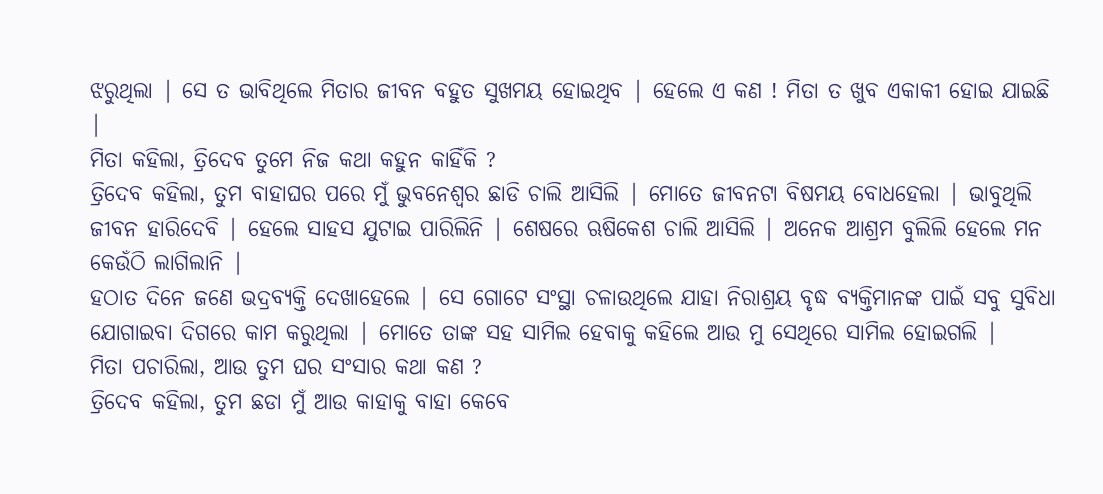ଝରୁଥିଲା | ସେ ତ ଭାବିଥିଲେ ମିତାର ଜୀବନ ବହୁତ ସୁଖମୟ ହୋଇଥିବ | ହେଲେ ଏ କଣ ! ମିତା ତ ଖୁବ ଏକାକୀ ହୋଇ ଯାଇଛି |
ମିତା କହିଲା, ତ୍ରିଦେବ ତୁମେ ନିଜ କଥା କହୁନ କାହିଁକି ?
ତ୍ରିଦେବ କହିଲା, ତୁମ ବାହାଘର ପରେ ମୁଁ ଭୁବନେଶ୍ୱର ଛାଡି ଚାଲି ଆସିଲି | ମୋତେ ଜୀବନଟା ବିଷମୟ ବୋଧହେଲା | ଭାବୁଥିଲି ଜୀବନ ହାରିଦେବି | ହେଲେ ସାହସ ଯୁଟାଇ ପାରିଲିନି | ଶେଷରେ ଋଷିକେଶ ଚାଲି ଆସିଲି | ଅନେକ ଆଶ୍ରମ ବୁଲିଲି ହେଲେ ମନ କେଉଁଠି ଲାଗିଲାନି |
ହଠାତ ଦିନେ ଜଣେ ଭଦ୍ରବ୍ୟକ୍ତି ଦେଖାହେଲେ | ସେ ଗୋଟେ ସଂସ୍ଥା ଚଳାଉଥିଲେ ଯାହା ନିରାଶ୍ରୟ ବୃଦ୍ଧ ବ୍ୟକ୍ତିମାନଙ୍କ ପାଇଁ ସବୁ ସୁବିଧା ଯୋଗାଇବା ଦିଗରେ କାମ କରୁଥିଲା | ମୋତେ ତାଙ୍କ ସହ ସାମିଲ ହେବାକୁ କହିଲେ ଆଉ ମୁ ସେଥିରେ ସାମିଲ ହୋଇଗଲି |
ମିତା ପଚାରିଲା, ଆଉ ତୁମ ଘର ସଂସାର କଥା କଣ ?
ତ୍ରିଦେବ କହିଲା, ତୁମ ଛଡା ମୁଁ ଆଉ କାହାକୁ ବାହା କେବେ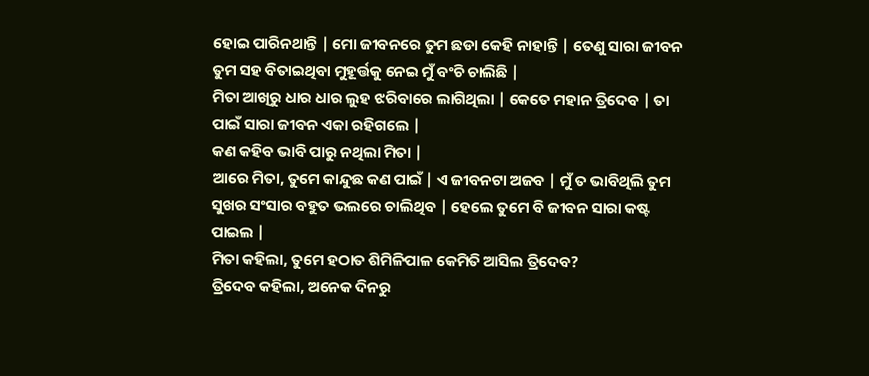ହୋଇ ପାରିନଥାନ୍ତି | ମୋ ଜୀବନରେ ତୁମ ଛଡା କେହି ନାହାନ୍ତି | ତେଣୁ ସାରା ଜୀବନ ତୁମ ସହ ବିତାଇଥିବା ମୁହୂର୍ତ୍ତକୁ ନେଇ ମୁଁ ବଂଚି ଚାଲିଛି |
ମିତା ଆଖିରୁ ଧାର ଧାର ଲୁହ ଝରିବାରେ ଲାଗିଥିଲା | କେତେ ମହାନ ତ୍ରିଦେବ | ତା ପାଇଁ ସାରା ଜୀବନ ଏକା ରହିଗଲେ |
କଣ କହିବ ଭାବି ପାରୁ ନଥିଲା ମିତା |
ଆରେ ମିତା, ତୁମେ କାନ୍ଦୁଛ କଣ ପାଇଁ | ଏ ଜୀବନଟା ଅଜବ | ମୁଁ ତ ଭାବିଥିଲି ତୁମ ସୁଖର ସଂସାର ବହୁତ ଭଲରେ ଚାଲିଥିବ | ହେଲେ ତୁମେ ବି ଜୀବନ ସାରା କଷ୍ଟ ପାଇଲ |
ମିତା କହିଲା, ତୁମେ ହଠାତ ଶିମିଳିପାଳ କେମିତି ଆସିଲ ତ୍ରିଦେବ?
ତ୍ରିଦେବ କହିଲା, ଅନେକ ଦିନରୁ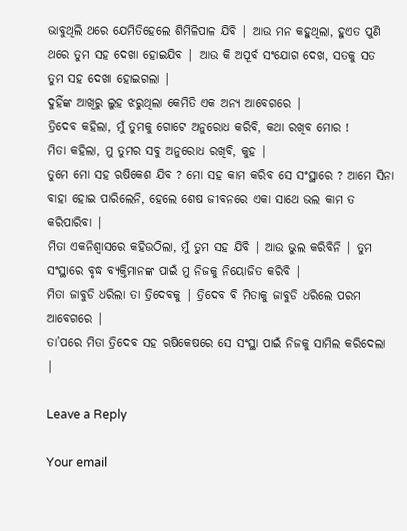ଭାବୁଥିଲି ଥରେ ଯେମିତିହେଲେ ଶିମିଳିପାଳ ଯିବି | ଆଉ ମନ କହୁଥିଲା, ହୁଏତ ପୁଣି ଥରେ ତୁମ ସହ ଦେଖା ହୋଇଯିବ | ଆଉ କି ଅପୂର୍ବ ସଂଯୋଗ ଦେଖ, ସତକୁ ସତ ତୁମ ସହ ଦେଖା ହୋଇଗଲା |
ଦୁହିଁଙ୍କ ଆଖିରୁ ଲୁହ ଝରୁଥିଲା କେମିତି ଏକ ଅନ୍ୟ ଆବେଗରେ |
ତ୍ରିଦେବ କହିଲା, ମୁଁ ତୁମକୁ ଗୋଟେ ଅନୁରୋଧ କରିବି, କଥା ରଖିବ ମୋର !
ମିତା କହିଲା, ମୁ ତୁମର ସବୁ ଅନୁରୋଧ ରଖିବି, କୁହ |
ତୁମେ ମୋ ସହ ଋଷିକେଶ ଯିବ ? ମୋ ସହ କାମ କରିବ ସେ ସଂସ୍ଥାରେ ? ଆମେ ସିନା ବାହା ହୋଇ ପାରିଲେନି, ହେଲେ ଶେଷ ଜୀବନରେ ଏକା ସାଥେ ଭଲ କାମ ତ କରିପାରିବା |
ମିତା ଏକନିଶ୍ବାସରେ କହିଉଠିଲା, ମୁଁ ତୁମ ସହ ଯିବି | ଆଉ ଭୁଲ କରିବିନି | ତୁମ ସଂସ୍ଥାରେ ବୃଦ୍ଧ ବ୍ୟକ୍ତିମାନଙ୍କ ପାଇଁ ମୁ ନିଜକୁ ନିୟୋଜିତ କରିବି |
ମିତା ଜାବୁଡି ଧରିଲା ତା ତ୍ରିଦେବକୁ | ତ୍ରିଦେବ ବି ମିତାକୁ ଜାବୁଡି ଧରିଲେ ପରମ ଆବେଗରେ |
ତା’ପରେ ମିତା ତ୍ରିଦେବ ସହ ଋଷିକେଷରେ ସେ ସଂସ୍ଥା ପାଇଁ ନିଜକୁ ସାମିଲ କରିଦେଲା |

Leave a Reply

Your email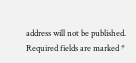address will not be published. Required fields are marked *